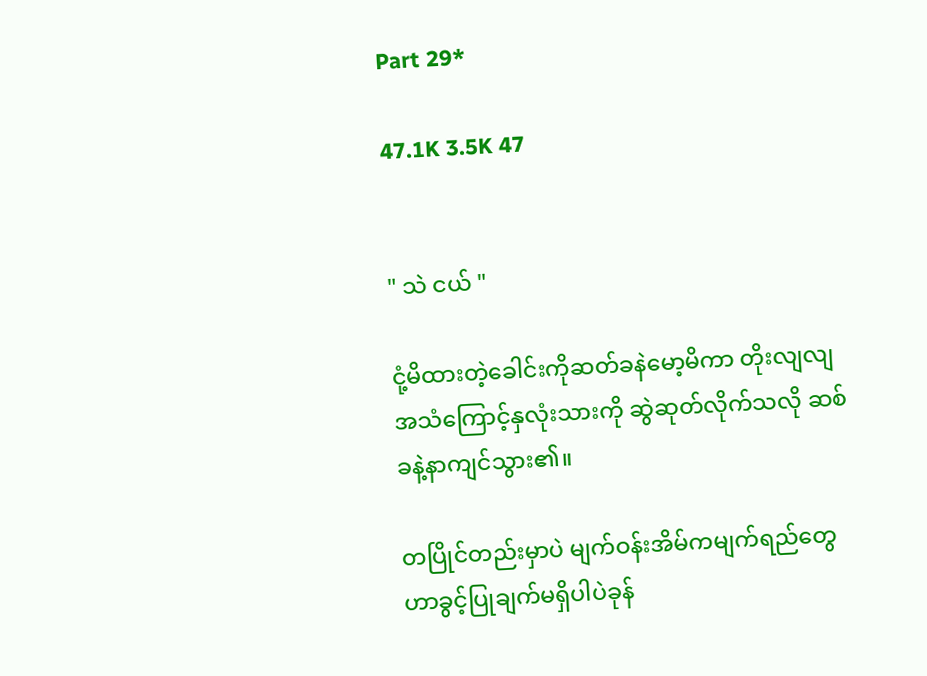Part 29*

47.1K 3.5K 47


" သဲ ငယ် "

ငုံ့မိထားတဲ့ခေါင်းကိုဆတ်ခနဲမော့မိကာ တိုးလျလျအသံကြောင့်နှလုံးသားကို ဆွဲဆုတ်လိုက်သလို ဆစ်ခနဲ့နာကျင်သွား၏။

တပြိုင်တည်းမှာပဲ မျက်ဝန်းအိမ်ကမျက်ရည်တွေဟာခွင့်ပြုချက်မရှိပါပဲခုန်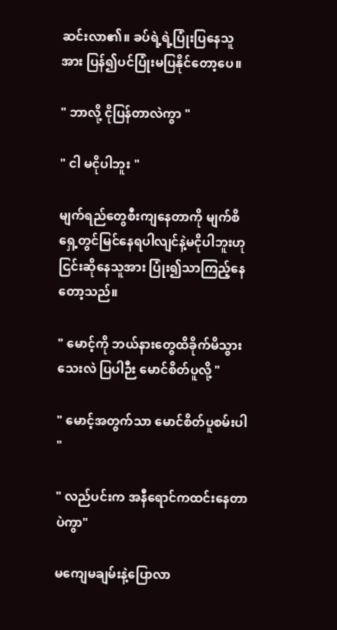ဆင်းလာ၏။ ခပ်ရဲ့ရဲ့ပြုံးပြနေသူအား ပြန်၍ပင်ပြုံးမပြနိုင်တော့ပေ။

" ဘာလို့ ငိုပြန်တာလဲကွာ "

" ငါ မငိုပါဘူး "

မျက်ရည်တွေစီးကျနေတာကို မျက်စိရှေ့တွင်မြင်နေရပါလျင်နဲ့မငိုပါဘူးဟုငြင်းဆိုနေသူအား ပြုံး၍သာကြည့်နေတော့သည်။

" မောင့်ကို ဘယ်နားတွေထိခိုက်မိသွားသေးလဲ ပြပါဉီး မောင်စိတ်ပူလို့ "

" မောင့်အတွက်သာ မောင်စိတ်ပူစမ်းပါ "

" လည်ပင်းက အနီရောင်ကထင်းနေတာပဲကွာ"

မကျေမချမ်းနဲ့ပြောလာ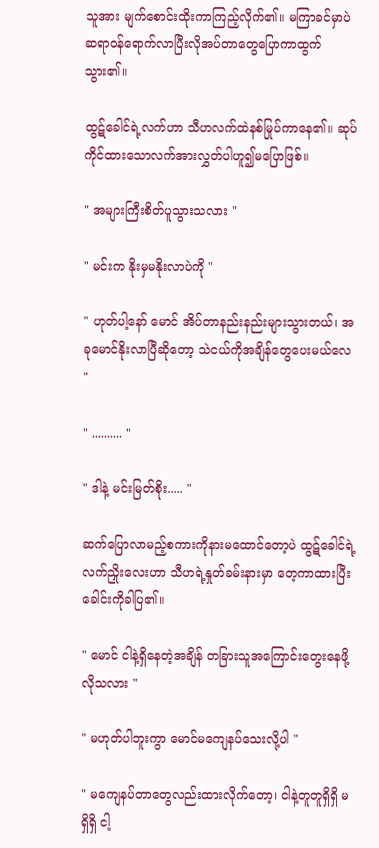သူအား မျက်စောင်းထိုးကာကြည့်လိုက်၏။ မကြာခင်မှာပဲဆရာဝန်ရောက်လာပြီးလိုအပ်တာတွေပြောကာထွက်သွား၏။

ထွဋ်ခေါင်ရဲ့လက်ဟာ သီဟလက်ထဲနစ်မြုပ်ကာနေ၏။ ဆုပ်ကိုင်ထားသောလက်အားလွှတ်ပါဟူ၍မပြောဖြစ်။

" အများကြီးစိတ်ပူသွားသလား "

" မင်းက နိုးမှမနိုးလာပဲကို "

" ဟုတ်ပါ့နော် မောင် အိပ်တာနည်းနည်းများသွားတယ်၊ အခုမောင်နိုးလာပြီဆိုတော့ သဲငယ်ကိုအချိန်တွေပေးမယ်လေ "

" .......... "

" ဒါနဲ့ မင်းမြတ်စိုး..... "

ဆက်ပြောလာမည့်စကားကိုနားမထောင်တော့ပဲ ထွဋ်ခေါင်ရဲ့လက်ညှိုးလေးဟာ သီဟရဲ့နှုတ်ခမ်းနားမှာ တေ့ကာထားပြီး ခေါင်းကိုခါပြ၏။

" မောင် ငါနဲ့ရှိနေတဲ့အချိန် တခြားသူအကြောင်းတွေးနေဖို့လိုသလား "

" မဟုတ်ပါဘူးကွာ မောင်မကျေနပ်သေးလို့ပါ "

" မကျေနပ်တာတွေလည်းထားလိုက်တော့၊ ငါနဲ့တူတူရှိရှိ မရှိရှိ ငါ့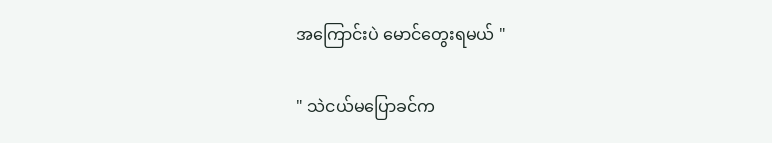အကြောင်းပဲ မောင်တွေးရမယ် "

" သဲငယ်မပြောခင်က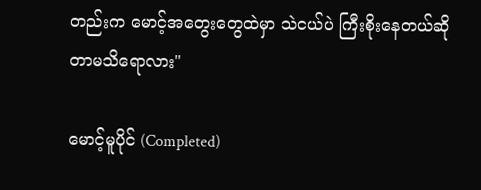တည်းက မောင့်အတွေးတွေထဲမှာ သဲငယ်ပဲ ကြီးစိုးနေတယ်ဆိုတာမသိရောလား"

မောင့်မူပိုင် (Completed)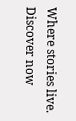Where stories live. Discover now